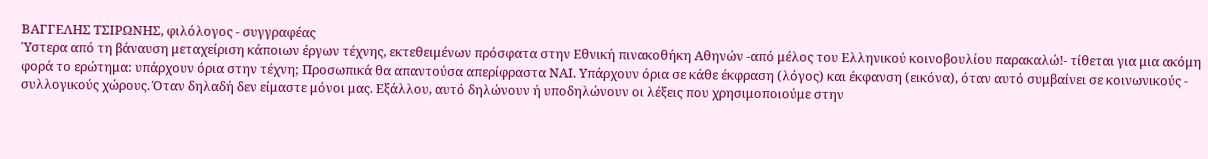ΒΑΓΓΕΛΗΣ ΤΣΙΡΩΝΗΣ, φιλόλογος - συγγραφέας
Ύστερα από τη βάναυση μεταχείριση κάποιων έργων τέχνης, εκτεθειμένων πρόσφατα στην Εθνική πινακοθήκη Αθηνών -από μέλος του Ελληνικού κοινοβουλίου παρακαλώ!- τίθεται για μια ακόμη φορά το ερώτημα: υπάρχουν όρια στην τέχνη; Προσωπικά θα απαντούσα απερίφραστα ΝΑΙ. Υπάρχουν όρια σε κάθε έκφραση (λόγος) και έκφανση (εικόνα), όταν αυτό συμβαίνει σε κοινωνικούς - συλλογικούς χώρους. Όταν δηλαδή δεν είμαστε μόνοι μας. Εξάλλου, αυτό δηλώνουν ή υποδηλώνουν οι λέξεις που χρησιμοποιούμε στην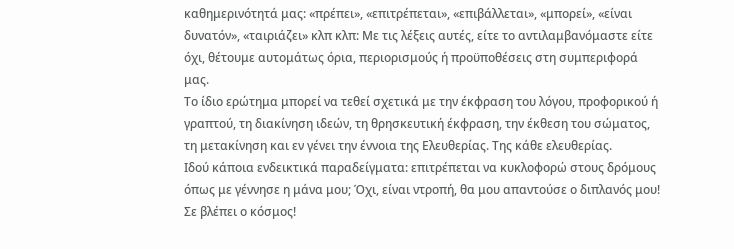καθημερινότητά μας: «πρέπει», «επιτρέπεται», «επιβάλλεται», «μπορεί», «είναι δυνατόν», «ταιριάζει» κλπ κλπ: Με τις λέξεις αυτές, είτε το αντιλαμβανόμαστε είτε όχι, θέτουμε αυτομάτως όρια, περιορισμούς ή προϋποθέσεις στη συμπεριφορά μας.
Το ίδιο ερώτημα μπορεί να τεθεί σχετικά με την έκφραση του λόγου, προφορικού ή γραπτού, τη διακίνηση ιδεών, τη θρησκευτική έκφραση, την έκθεση του σώματος, τη μετακίνηση και εν γένει την έννοια της Ελευθερίας. Της κάθε ελευθερίας.
Ιδού κάποια ενδεικτικά παραδείγματα: επιτρέπεται να κυκλοφορώ στους δρόμους όπως με γέννησε η μάνα μου; Όχι, είναι ντροπή, θα μου απαντούσε ο διπλανός μου! Σε βλέπει ο κόσμος!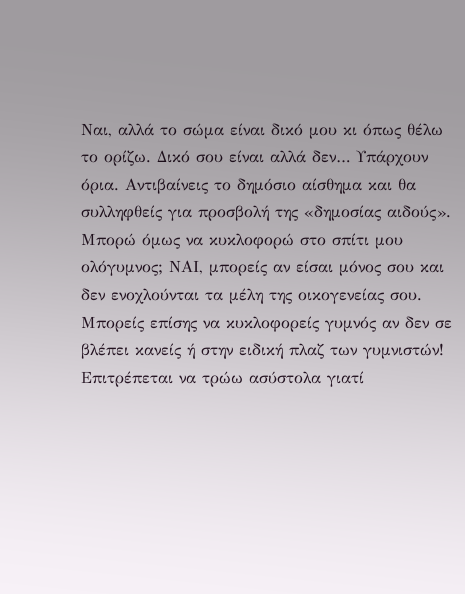Ναι, αλλά το σώμα είναι δικό μου κι όπως θέλω το ορίζω. Δικό σου είναι αλλά δεν… Υπάρχουν όρια. Αντιβαίνεις το δημόσιο αίσθημα και θα συλληφθείς για προσβολή της «δημοσίας αιδούς». Μπορώ όμως να κυκλοφορώ στο σπίτι μου ολόγυμνος; ΝΑΙ, μπορείς αν είσαι μόνος σου και δεν ενοχλούνται τα μέλη της οικογενείας σου. Μπορείς επίσης να κυκλοφορείς γυμνός αν δεν σε βλέπει κανείς ή στην ειδική πλαζ των γυμνιστών!
Επιτρέπεται να τρώω ασύστολα γιατί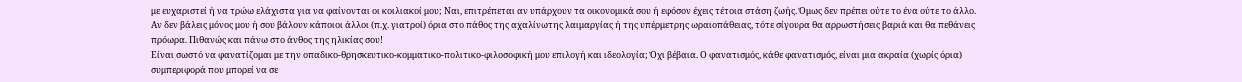με ευχαριστεί ή να τρώω ελάχιστα για να φαίνονται οι κοιλιακοί μου; Ναι, επιτρέπεται αν υπάρχουν τα οικονομικά σου ή εφόσον έχεις τέτοια στάση ζωής. Όμως δεν πρέπει ούτε το ένα ούτε το άλλο. Αν δεν βάλεις μόνος μου ή σου βάλουν κάποιοι άλλοι (π.χ. γιατροί) όρια στο πάθος της αχαλίνωτης λαιμαργίας ή της υπέρμετρης ωραιοπάθειας, τότε σίγουρα θα αρρωστήσεις βαριά και θα πεθάνεις πρόωρα. Πιθανώς και πάνω στο άνθος της ηλικίας σου!
Είναι σωστό να φανατίζομαι με την οπαδικο-θρησκευτικο-κομματικο-πολιτικο-φιλοσοφική μου επιλογή και ιδεολογία; Όχι βέβαια. Ο φανατισμός, κάθε φανατισμός, είναι μια ακραία (χωρίς όρια) συμπεριφορά που μπορεί να σε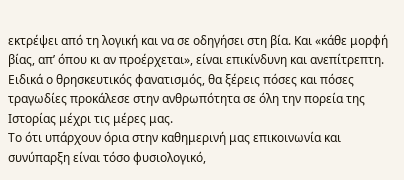εκτρέψει από τη λογική και να σε οδηγήσει στη βία. Και «κάθε μορφή βίας, απ’ όπου κι αν προέρχεται», είναι επικίνδυνη και ανεπίτρεπτη. Ειδικά ο θρησκευτικός φανατισμός, θα ξέρεις πόσες και πόσες τραγωδίες προκάλεσε στην ανθρωπότητα σε όλη την πορεία της Ιστορίας μέχρι τις μέρες μας.
Το ότι υπάρχουν όρια στην καθημερινή μας επικοινωνία και συνύπαρξη είναι τόσο φυσιολογικό,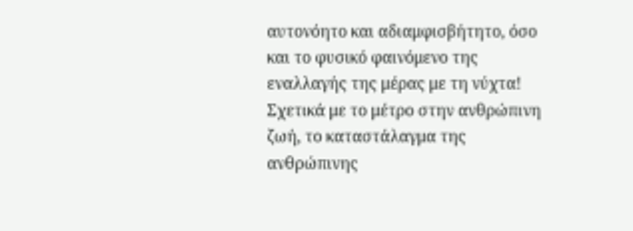αυτονόητο και αδιαμφισβήτητο, όσο και το φυσικό φαινόμενο της εναλλαγής της μέρας με τη νύχτα! Σχετικά με το μέτρο στην ανθρώπινη ζωή, το καταστάλαγμα της ανθρώπινης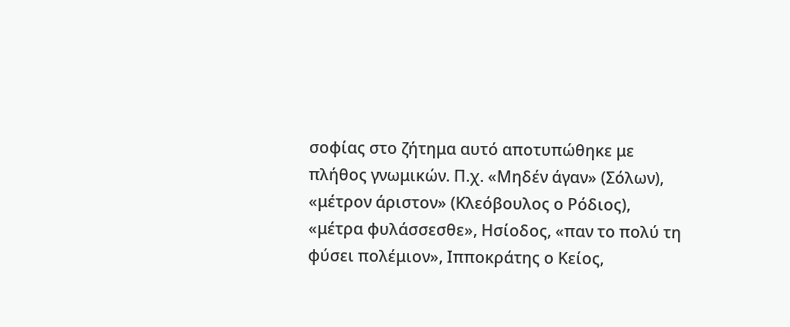σοφίας στο ζήτημα αυτό αποτυπώθηκε με πλήθος γνωμικών. Π.χ. «Μηδέν άγαν» (Σόλων), «μέτρον άριστον» (Κλεόβουλος ο Ρόδιος), «μέτρα φυλάσσεσθε», Ησίοδος, «παν το πολύ τη φύσει πολέμιον», Ιπποκράτης ο Κείος,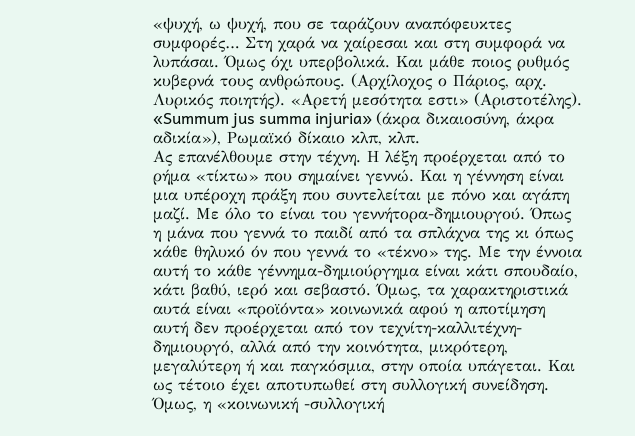«ψυχή, ω ψυχή, που σε ταράζουν αναπόφευκτες συμφορές… Στη χαρά να χαίρεσαι και στη συμφορά να λυπάσαι. Όμως όχι υπερβολικά. Και μάθε ποιος ρυθμός κυβερνά τους ανθρώπους. (Αρχίλοχος ο Πάριος, αρχ. Λυρικός ποιητής). «Αρετή μεσότητα εστι» (Αριστοτέλης). «Summum jus summa injuria» (άκρα δικαιοσύνη, άκρα αδικία»), Ρωμαϊκό δίκαιο κλπ, κλπ.
Ας επανέλθουμε στην τέχνη. Η λέξη προέρχεται από το ρήμα «τίκτω» που σημαίνει γεννώ. Και η γέννηση είναι μια υπέροχη πράξη που συντελείται με πόνο και αγάπη μαζί. Με όλο το είναι του γεννήτορα-δημιουργού. Όπως η μάνα που γεννά το παιδί από τα σπλάχνα της κι όπως κάθε θηλυκό όν που γεννά το «τέκνο» της. Με την έννοια αυτή το κάθε γέννημα-δημιούργημα είναι κάτι σπουδαίο, κάτι βαθύ, ιερό και σεβαστό. Όμως, τα χαρακτηριστικά αυτά είναι «προϊόντα» κοινωνικά αφού η αποτίμηση αυτή δεν προέρχεται από τον τεχνίτη-καλλιτέχνη-δημιουργό, αλλά από την κοινότητα, μικρότερη, μεγαλύτερη ή και παγκόσμια, στην οποία υπάγεται. Και ως τέτοιο έχει αποτυπωθεί στη συλλογική συνείδηση. Όμως, η «κοινωνική -συλλογική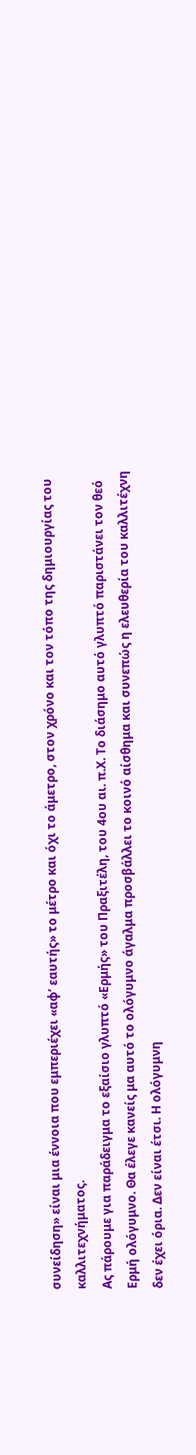συνείδηση» είναι μια έννοια που εμπεριέχει «αφ’ εαυτής» το μέτρο και όχι το άμετρο, στον χρόνο και τον τόπο της δημιουργίας του καλλιτεχνήματος.
Ας πάρουμε για παράδειγμα το εξαίσιο γλυπτό «Ερμής» του Πραξιτέλη, του 4ου αι. π.Χ. Το διάσημο αυτό γλυπτό παριστάνει τον θεό Ερμή ολόγυμνο. Θα έλεγε κανείς μα αυτό το ολόγυμνο άγαλμα προσβάλλει το κοινό αίσθημα και συνεπώς η ελευθερία του καλλιτέχνη δεν έχει όρια. Δεν είναι έτσι. Η ολόγυμνη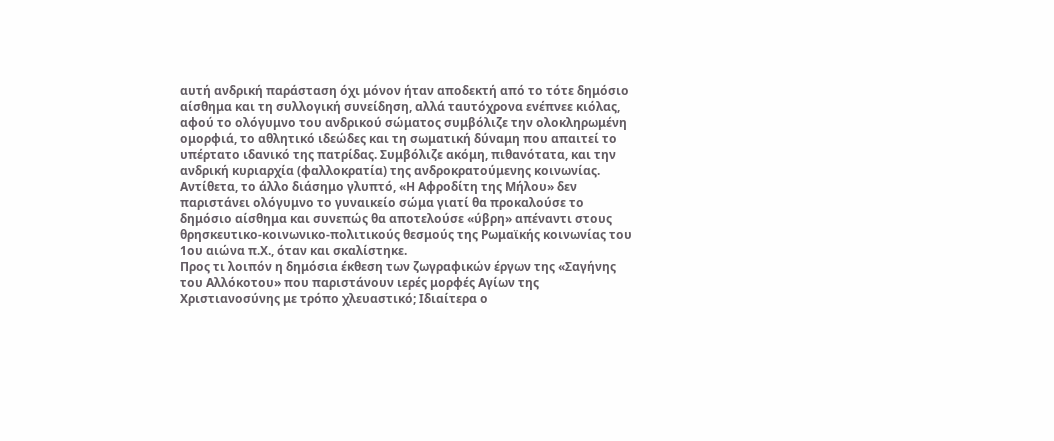αυτή ανδρική παράσταση όχι μόνον ήταν αποδεκτή από το τότε δημόσιο αίσθημα και τη συλλογική συνείδηση, αλλά ταυτόχρονα ενέπνεε κιόλας, αφού το ολόγυμνο του ανδρικού σώματος συμβόλιζε την ολοκληρωμένη ομορφιά, το αθλητικό ιδεώδες και τη σωματική δύναμη που απαιτεί το υπέρτατο ιδανικό της πατρίδας. Συμβόλιζε ακόμη, πιθανότατα, και την ανδρική κυριαρχία (φαλλοκρατία) της ανδροκρατούμενης κοινωνίας. Αντίθετα, το άλλο διάσημο γλυπτό, «Η Αφροδίτη της Μήλου» δεν παριστάνει ολόγυμνο το γυναικείο σώμα γιατί θα προκαλούσε το δημόσιο αίσθημα και συνεπώς θα αποτελούσε «ύβρη» απέναντι στους θρησκευτικο-κοινωνικο-πολιτικούς θεσμούς της Ρωμαϊκής κοινωνίας του 1ου αιώνα π.Χ., όταν και σκαλίστηκε.
Προς τι λοιπόν η δημόσια έκθεση των ζωγραφικών έργων της «Σαγήνης του Αλλόκοτου» που παριστάνουν ιερές μορφές Αγίων της Χριστιανοσύνης με τρόπο χλευαστικό; Ιδιαίτερα ο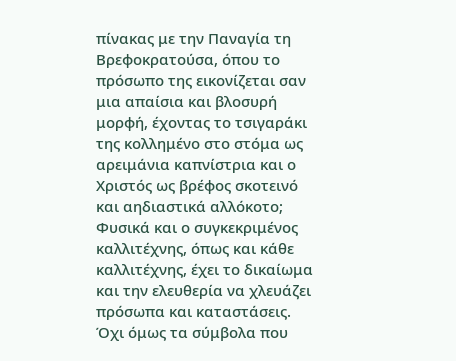πίνακας με την Παναγία τη Βρεφοκρατούσα, όπου το πρόσωπο της εικονίζεται σαν μια απαίσια και βλοσυρή μορφή, έχοντας το τσιγαράκι της κολλημένο στο στόμα ως αρειμάνια καπνίστρια και ο Χριστός ως βρέφος σκοτεινό και αηδιαστικά αλλόκοτο;
Φυσικά και ο συγκεκριμένος καλλιτέχνης, όπως και κάθε καλλιτέχνης, έχει το δικαίωμα και την ελευθερία να χλευάζει πρόσωπα και καταστάσεις. Όχι όμως τα σύμβολα που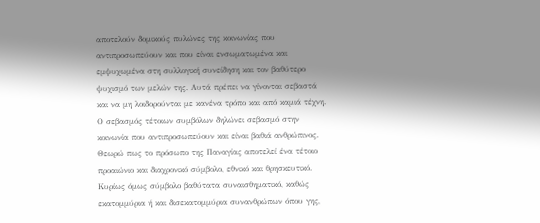αποτελούν δομικούς πυλώνες της κοινωνίας που αντιπροσωπεύουν και που είναι ενσωματωμένα και εμψυχωμένα στη συλλογική συνείδηση και τον βαθύτερο ψυχισμό των μελών της. Αυτά πρέπει να γίνονται σεβαστά και να μη λοιδορούνται με κανένα τρόπο και από καμιά τέχνη. Ο σεβασμός τέτοιων συμβόλων δηλώνει σεβασμό στην κοινωνία που αντιπροσωπεύουν και είναι βαθιά ανθρώπινος.
Θεωρώ πως το πρόσωπο της Παναγίας αποτελεί ένα τέτοιο προαιώνιο και διαχρονικό σύμβολο, εθνικό και θρησκευτικό. Κυρίως όμως σύμβολο βαθύτατα συναισθηματικό, καθώς εκατομμύρια ή και δισεκατομμύρια συνανθρώπων όπου γης,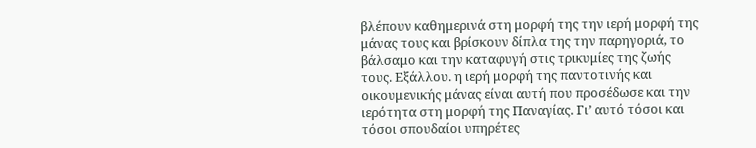βλέπουν καθημερινά στη μορφή της την ιερή μορφή της μάνας τους και βρίσκουν δίπλα της την παρηγοριά, το βάλσαμο και την καταφυγή στις τρικυμίες της ζωής τους. Εξάλλου. η ιερή μορφή της παντοτινής και οικουμενικής μάνας είναι αυτή που προσέδωσε και την ιερότητα στη μορφή της Παναγίας. Γι’ αυτό τόσοι και τόσοι σπουδαίοι υπηρέτες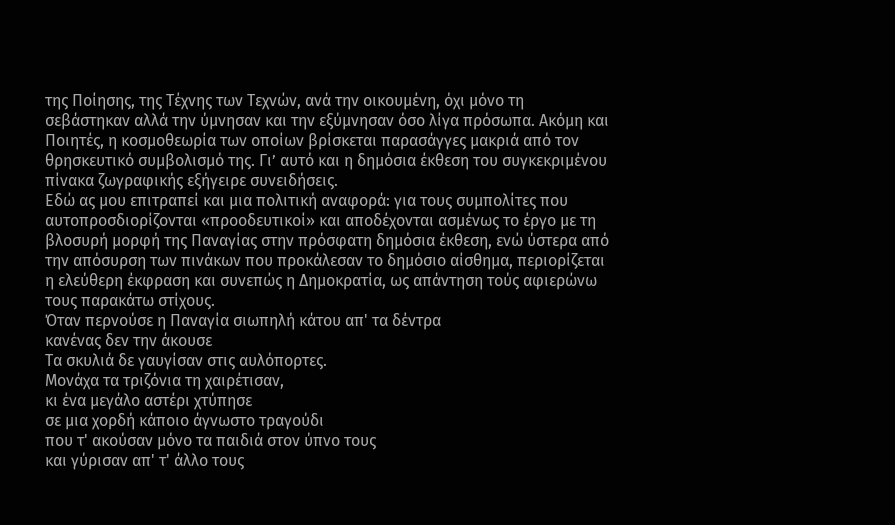της Ποίησης, της Τέχνης των Τεχνών, ανά την οικουμένη, όχι μόνο τη σεβάστηκαν αλλά την ύμνησαν και την εξύμνησαν όσο λίγα πρόσωπα. Ακόμη και Ποιητές, η κοσμοθεωρία των οποίων βρίσκεται παρασάγγες μακριά από τον θρησκευτικό συμβολισμό της. Γι’ αυτό και η δημόσια έκθεση του συγκεκριμένου πίνακα ζωγραφικής εξήγειρε συνειδήσεις.
Εδώ ας μου επιτραπεί και μια πολιτική αναφορά: για τους συμπολίτες που αυτοπροσδιορίζονται «προοδευτικοί» και αποδέχονται ασμένως το έργο με τη βλοσυρή μορφή της Παναγίας στην πρόσφατη δημόσια έκθεση, ενώ ύστερα από την απόσυρση των πινάκων που προκάλεσαν το δημόσιο αίσθημα, περιορίζεται η ελεύθερη έκφραση και συνεπώς η Δημοκρατία, ως απάντηση τούς αφιερώνω τους παρακάτω στίχους.
Όταν περνούσε η Παναγία σιωπηλή κάτου απ' τα δέντρα
κανένας δεν την άκουσε
Τα σκυλιά δε γαυγίσαν στις αυλόπορτες.
Μονάχα τα τριζόνια τη χαιρέτισαν,
κι ένα μεγάλο αστέρι χτύπησε
σε μια χορδή κάποιο άγνωστο τραγούδι
που τ' ακούσαν μόνο τα παιδιά στον ύπνο τους
και γύρισαν απ' τ' άλλο τους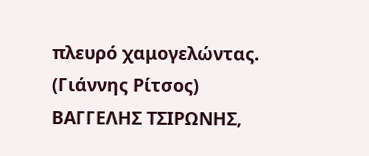πλευρό χαμογελώντας.
(Γιάννης Ρίτσος)
ΒΑΓΓΕΛΗΣ ΤΣΙΡΩΝΗΣ,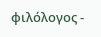φιλόλογος -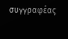συγγραφέας